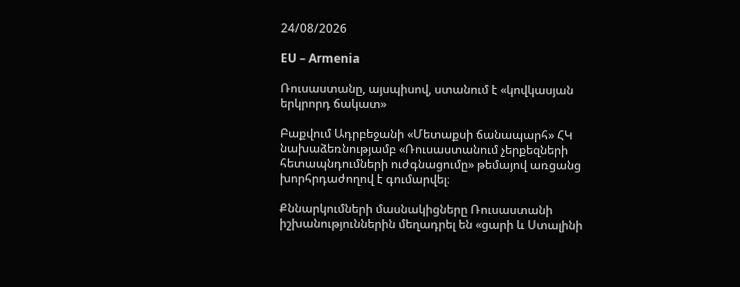24/08/2026

EU – Armenia

Ռուսաստանը, այսպիսով, ստանում է «կովկասյան երկրորդ ճակատ»

Բաքվում Ադրբեջանի «Մետաքսի ճանապարհ» ՀԿ նախաձեռնությամբ «Ռուսաստանում չերքեզների հետապնդումների ուժգնացումը» թեմայով առցանց խորհրդաժողով է գումարվել։

Քննարկումների մասնակիցները Ռուսաստանի իշխանություններին մեղադրել են «ցարի և Ստալինի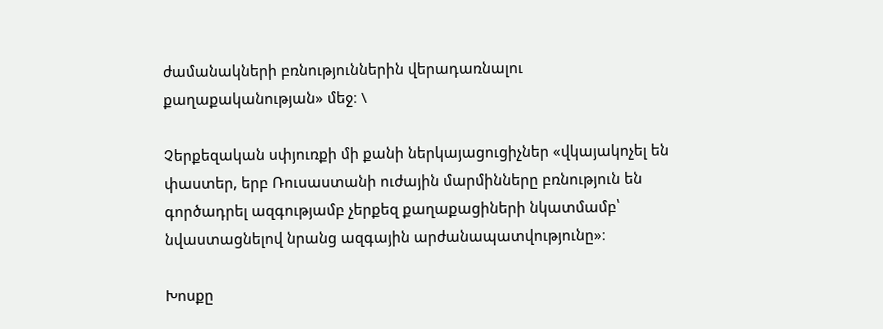ժամանակների բռնություններին վերադառնալու քաղաքականության» մեջ։ \

Չերքեզական սփյուռքի մի քանի ներկայացուցիչներ «վկայակոչել են փաստեր, երբ Ռուսաստանի ուժային մարմինները բռնություն են գործադրել ազգությամբ չերքեզ քաղաքացիների նկատմամբ՝ նվաստացնելով նրանց ազգային արժանապատվությունը»։

Խոսքը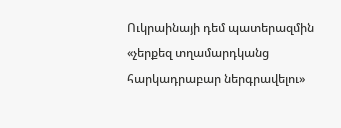Ուկրաինայի դեմ պատերազմին «չերքեզ տղամարդկանց հարկադրաբար ներգրավելու»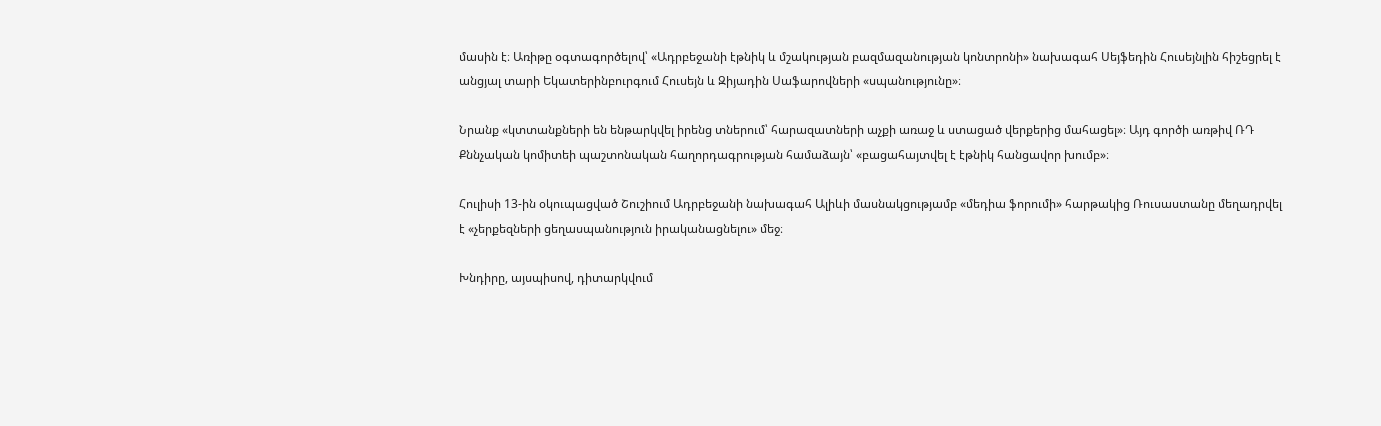մասին է։ Առիթը օգտագործելով՝ «Ադրբեջանի էթնիկ և մշակության բազմազանության կոնտրոնի» նախագահ Սեյֆեդին Հուսեյնլին հիշեցրել է անցյալ տարի Եկատերինբուրգում Հուսեյն և Զիյադին Սաֆարովների «սպանությունը»։

Նրանք «կտտանքների են ենթարկվել իրենց տներում՝ հարազատների աչքի առաջ և ստացած վերքերից մահացել»։ Այդ գործի առթիվ ՌԴ Քննչական կոմիտեի պաշտոնական հաղորդագրության համաձայն՝ «բացահայտվել է էթնիկ հանցավոր խումբ»։

Հուլիսի 13-ին օկուպացված Շուշիում Ադրբեջանի նախագահ Ալիևի մասնակցությամբ «մեդիա ֆորումի» հարթակից Ռուսաստանը մեղադրվել է «չերքեզների ցեղասպանություն իրականացնելու» մեջ։

Խնդիրը, այսպիսով, դիտարկվում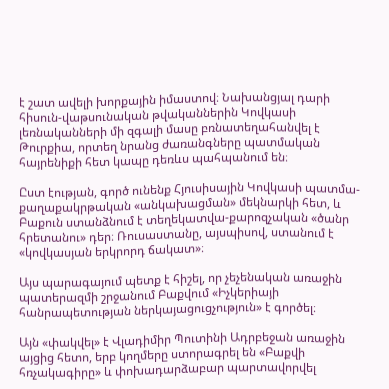է շատ ավելի խորքային իմաստով։ Նախանցյալ դարի հիսուն-վաթսունական թվականներին Կովկասի լեռնականների մի զգալի մասը բռնատեղահանվել է Թուրքիա, որտեղ նրանց ժառանգները պատմական հայրենիքի հետ կապը դեռևս պահպանում են։

Ըստ էության, գործ ունենք Հյուսիսային Կովկասի պատմա-քաղաքակրթական «անկախացման» մեկնարկի հետ, և Բաքուն ստանձնում է տեղեկատվա-քարոզչական «ծանր հրետանու» դեր։ Ռուսաստանը, այսպիսով, ստանում է «կովկասյան երկրորդ ճակատ»։

Այս պարագայում պետք է հիշել, որ չեչենական առաջին պատերազմի շրջանում Բաքվում «Իչկերիայի հանրապետության ներկայացուցչություն» է գործել։

Այն «փակվել» է Վլադիմիր Պուտինի Ադրբեջան առաջին այցից հետո, երբ կողմերը ստորագրել են «Բաքվի հռչակագիրը» և փոխադարձաբար պարտավորվել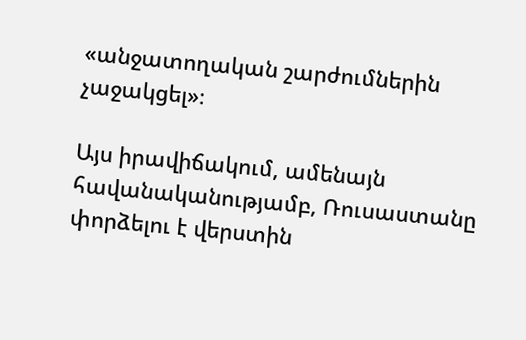«անջատողական շարժումներին չաջակցել»։

Այս իրավիճակում, ամենայն հավանականությամբ, Ռուսաստանը փորձելու է վերստին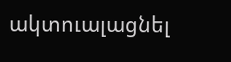ակտուալացնել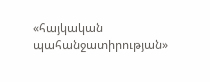«հայկական պահանջատիրության»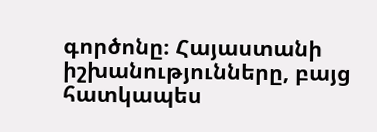գործոնը։ Հայաստանի իշխանությունները, բայց հատկապես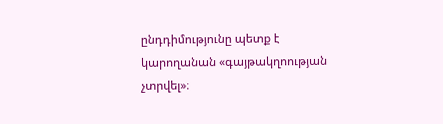ընդդիմությունը պետք է կարողանան «գայթակղոության չտրվել»։